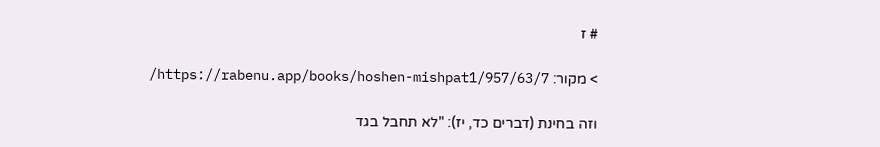# ז

> מקור: https://rabenu.app/books/hoshen-mishpat1/957/63/7/

וזה בחינת (דברים כד, יז): "לא תחבל בגד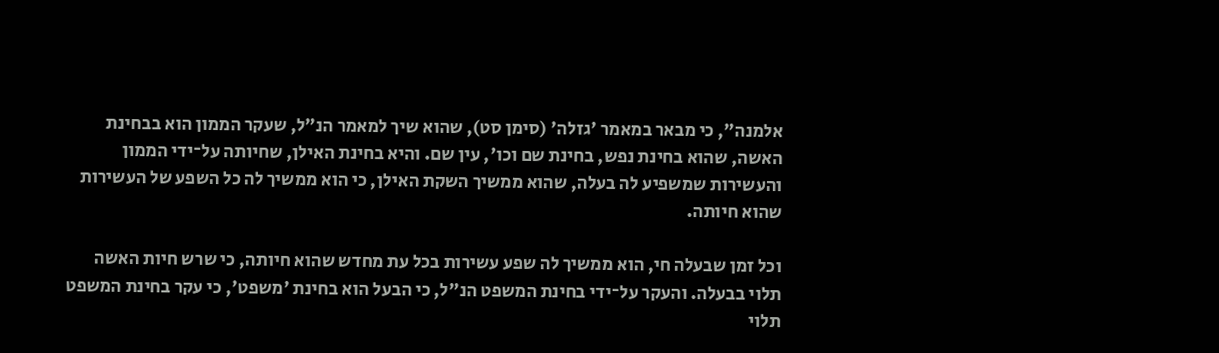אלמנה", כי מבאר במאמר 'גזלה' (סימן סט), שהוא שיך למאמר הנ"ל, שעקר הממון הוא בבחינת האשה, שהוא בחינת נפש, בחינת שם וכו', עין שם. והיא בחינת האילן, שחיותה על־ידי הממון והעשירות שמשפיע לה בעלה, שהוא ממשיך השקת האילן, כי הוא ממשיך לה כל השפע של העשירות שהוא חיותה.

וכל זמן שבעלה חי, הוא ממשיך לה שפע עשירות בכל עת מחדש שהוא חיותה, כי שרש חיות האשה תלוי בבעלה. והעקר על־ידי בחינת המשפט הנ"ל, כי הבעל הוא בחינת 'משפט', כי עקר בחינת המשפט תלוי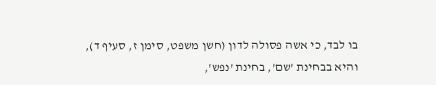בו לבד, כי אשה פסולה לדון (חשן משפט, סימן ז, סעיף ד), והיא בבחינת 'שם', בחינת 'נפש',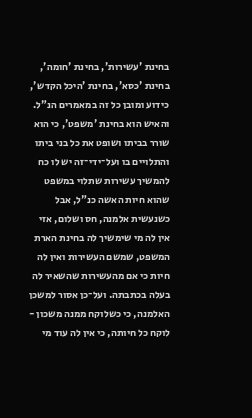בחינת 'עשירות', בחינת 'חומה', בחינת 'כסא', בחינת 'היכל הקדש', כידוע ומובן כל זה במאמרים הנ"ל. והאיש הוא בחינת 'משפט', כי הוא שורר בביתו ושופט את כל בני ביתו והתלויים בו ועל־ידי־זה יש לו כח להמשיך עשירות שתלוי במשפט שהוא חיות האשה כנ"ל, אבל כשנעשית אלמנה, חס ושלום, אזי אין לה מי שימשיך לה בחינת הארת המשפט, שמשם העשירות ואין לה חיות כי אם מהעשירות שהשאיר לה בעלה בכתבתה. ועל־כן אסור למשכן האלמנה, כי כשלוקח ממנה משכון - לוקח כל חיותה, כי אין לה עוד מי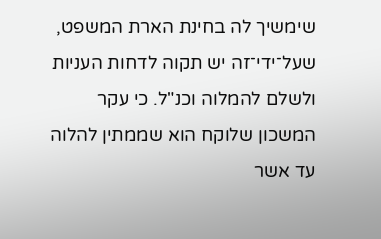שימשיך לה בחינת הארת המשפט, שעל־ידי־זה יש תקוה לדחות העניות ולשלם להמלוה וכנ"ל. כי עקר המשכון שלוקח הוא שממתין להלוה עד אשר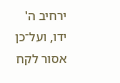ירחיב ה' ידו, ועל־כן אסור לקח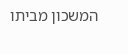המשכון מביתו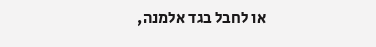או לחבל בגד אלמנה,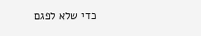כדי שלא לפגם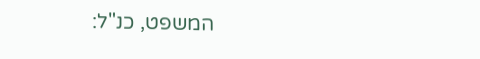המשפט, כנ"ל: